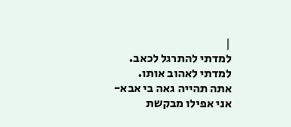|
למדתי להתרגל לכאב.
למדתי לאהוב אותו.
אתה תהייה גאה בי אבא-
אני אפילו מבקשת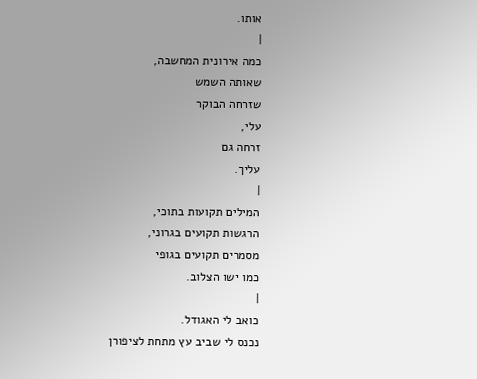אותו.
|
כמה אירונית המחשבה,
שאותה השמש
שזרחה הבוקר
עלי,
זרחה גם
עליך.
|
המילים תקועות בתוכי,
הרגשות תקועים בגרוני,
מסמרים תקועים בגופי
כמו ישו הצלוב.
|
כואב לי האגודל.
נכנס לי שביב עץ מתחת לציפורן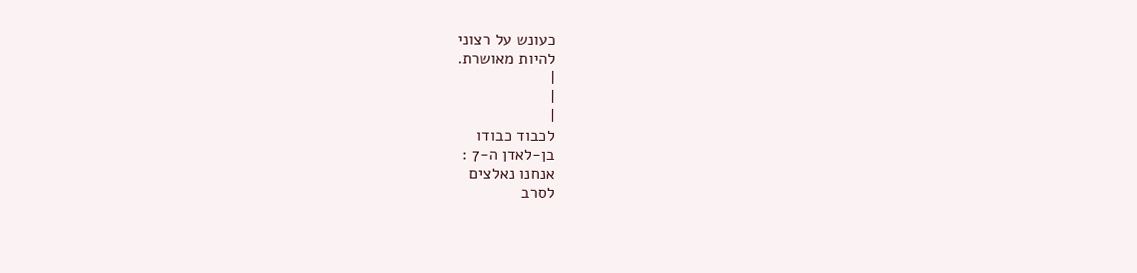כעונש על רצוני
להיות מאושרת.
|
|
|
לכבוד כבודו
בן-לאדן ה-7 :
אנחנו נאלצים
לסרב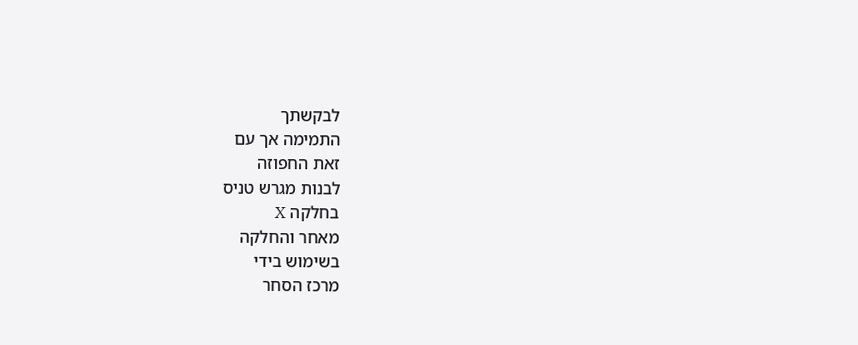לבקשתך
התמימה אך עם
זאת החפוזה
לבנות מגרש טניס
בחלקה X
מאחר והחלקה
בשימוש בידי
מרכז הסחר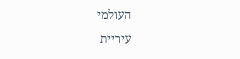העולמי
עיריית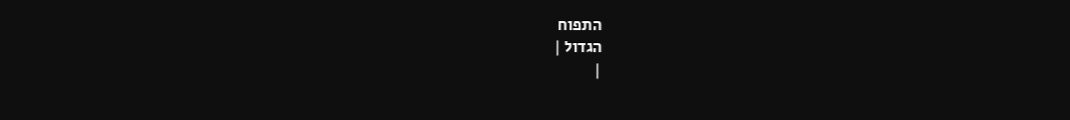התפוח
הגדול |
|